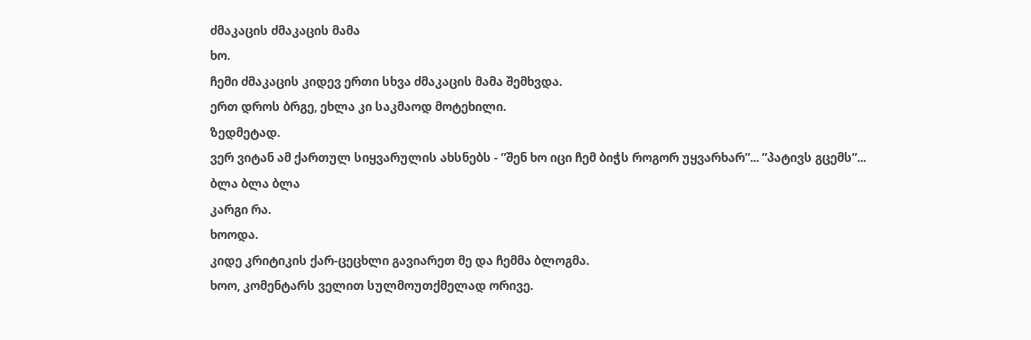ძმაკაცის ძმაკაცის მამა
ხო.
ჩემი ძმაკაცის კიდევ ერთი სხვა ძმაკაცის მამა შემხვდა.
ერთ დროს ბრგე, ეხლა კი საკმაოდ მოტეხილი.
ზედმეტად.
ვერ ვიტან ამ ქართულ სიყვარულის ახსნებს - ”შენ ხო იცი ჩემ ბიჭს როგორ უყვარხარ”... ”პატივს გცემს”...
ბლა ბლა ბლა
კარგი რა.
ხოოდა.
კიდე კრიტიკის ქარ-ცეცხლი გავიარეთ მე და ჩემმა ბლოგმა.
ხოო, კომენტარს ველით სულმოუთქმელად ორივე.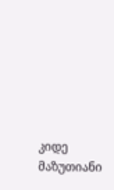კიდე მაზუთიანი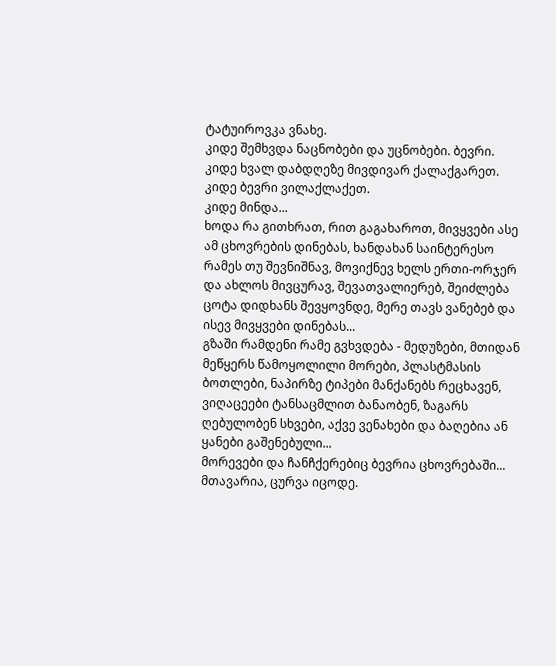ტატუიროვკა ვნახე.
კიდე შემხვდა ნაცნობები და უცნობები. ბევრი.
კიდე ხვალ დაბდღეზე მივდივარ ქალაქგარეთ.
კიდე ბევრი ვილაქლაქეთ.
კიდე მინდა...
ხოდა რა გითხრათ, რით გაგახაროთ, მივყვები ასე ამ ცხოვრების დინებას, ხანდახან საინტერესო რამეს თუ შევნიშნავ, მოვიქნევ ხელს ერთი-ორჯერ და ახლოს მივცურავ, შევათვალიერებ, შეიძლება ცოტა დიდხანს შევყოვნდე, მერე თავს ვანებებ და ისევ მივყვები დინებას...
გზაში რამდენი რამე გვხვდება - მედუზები, მთიდან მეწყერს წამოყოლილი მორები, პლასტმასის ბოთლები, ნაპირზე ტიპები მანქანებს რეცხავენ, ვიღაცეები ტანსაცმლით ბანაობენ, ზაგარს ღებულობენ სხვები, აქვე ვენახები და ბაღებია ან ყანები გაშენებული...
მორევები და ჩანჩქერებიც ბევრია ცხოვრებაში... მთავარია, ცურვა იცოდე.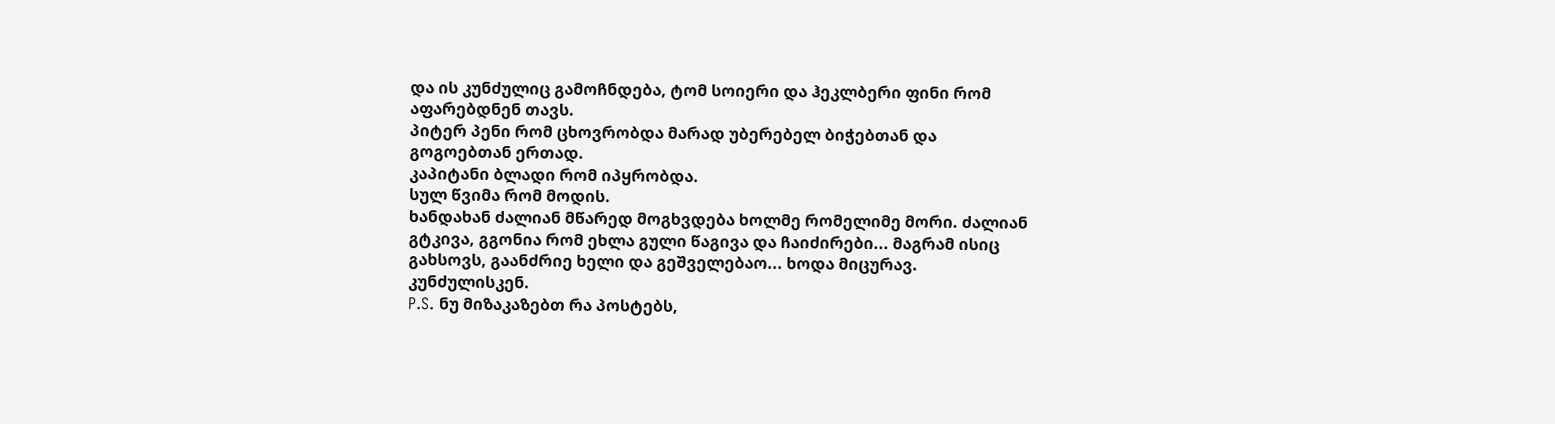და ის კუნძულიც გამოჩნდება, ტომ სოიერი და ჰეკლბერი ფინი რომ აფარებდნენ თავს.
პიტერ პენი რომ ცხოვრობდა მარად უბერებელ ბიჭებთან და გოგოებთან ერთად.
კაპიტანი ბლადი რომ იპყრობდა.
სულ წვიმა რომ მოდის.
ხანდახან ძალიან მწარედ მოგხვდება ხოლმე რომელიმე მორი. ძალიან გტკივა, გგონია რომ ეხლა გული წაგივა და ჩაიძირები... მაგრამ ისიც გახსოვს, გაანძრიე ხელი და გეშველებაო... ხოდა მიცურავ. კუნძულისკენ.
P.S. ნუ მიზაკაზებთ რა პოსტებს,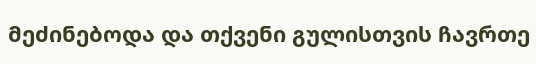მეძინებოდა და თქვენი გულისთვის ჩავრთე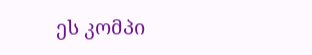ეს კომპი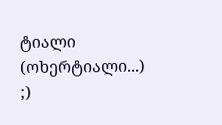ტიალი (ოხერტიალი...)
;)